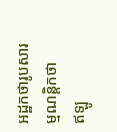អដ្ឋកថារូបសារម្មណន្តិកថា
ឥឡូ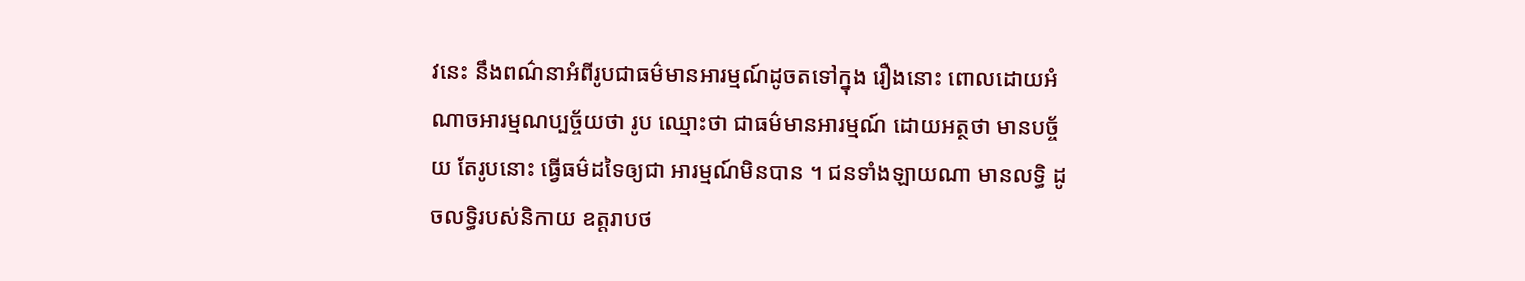វនេះ នឹងពណ៌នាអំពីរូបជាធម៌មានអារម្មណ៍ដូចតទៅក្នុង រឿងនោះ ពោលដោយអំណាចអារម្មណប្បច្ច័យថា រូប ឈ្មោះថា ជាធម៌មានអារម្មណ៍ ដោយអត្ថថា មានបច្ច័យ តែរូបនោះ ធ្វើធម៌ដទៃឲ្យជា អារម្មណ៍មិនបាន ។ ជនទាំងឡាយណា មានលទ្ធិ ដូចលទ្ធិរបស់និកាយ ឧត្តរាបថ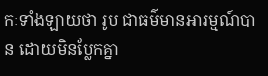កៈទាំងឡាយថា រូប ជាធម៌មានអារម្មណ៍បាន ដោយមិនប្លែកគ្នា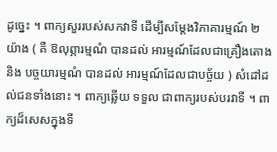ដូច្នេះ ។ ពាក្យសួររបស់សកវាទី ដើម្បីសម្តែងវិភាគារម្មណ៍ ២ យ៉ាង ( គឺ ឱលុព្ភារម្មណំ បានដល់ អារម្មណ៍ដែលជាគ្រឿងតោង និង បច្ចយារម្មណំ បានដល់ អារម្មណ៍ដែលជាបច្ច័យ ) សំដៅដល់ជនទាំងនោះ ។ ពាក្យឆ្លើយ ទទួល ជាពាក្យរបស់បរវាទី ។ ពាក្យដ៏សេសក្នុងទី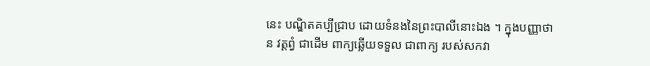នេះ បណ្ឌិតគប្បីជ្រាប ដោយទំនងនៃព្រះបាលីនោះឯង ។ ក្នុងបញ្ញាថា ន វត្តព្វំ ជាដើម ពាក្យឆ្លើយទទួល ជាពាក្យ របស់សកវា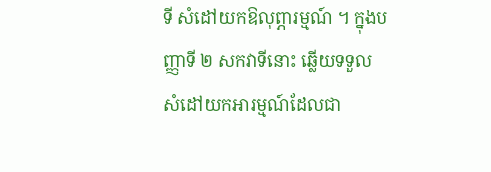ទី សំដៅយកឱលុព្ភារម្មណ៍ ។ ក្នុងបញ្ញាទី ២ សកវាទីនោះ ឆ្លើយទទួល សំដៅយកអារម្មណ៍ដែលជា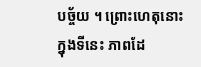បច្ច័យ ។ ព្រោះហេតុនោះ ក្នុងទីនេះ ភាពដែ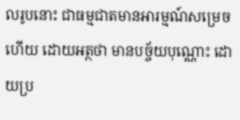លរូបនោះ ជាធម្មជាតមានអារម្មណ៍សម្រេចហើយ ដោយអត្ថថា មានបច្ច័យបុណ្ណោះ ដោយប្រ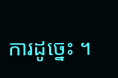ការដូច្នេះ ។